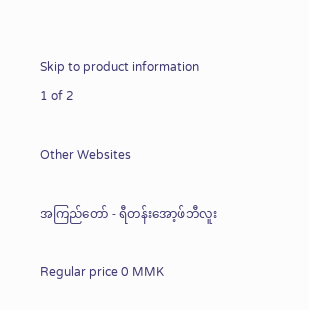Skip to product information
1 of 2

Other Websites

အကြည်တော် - ရီတန်းအော့ဖ်ဘီလူး

Regular price 0 MMK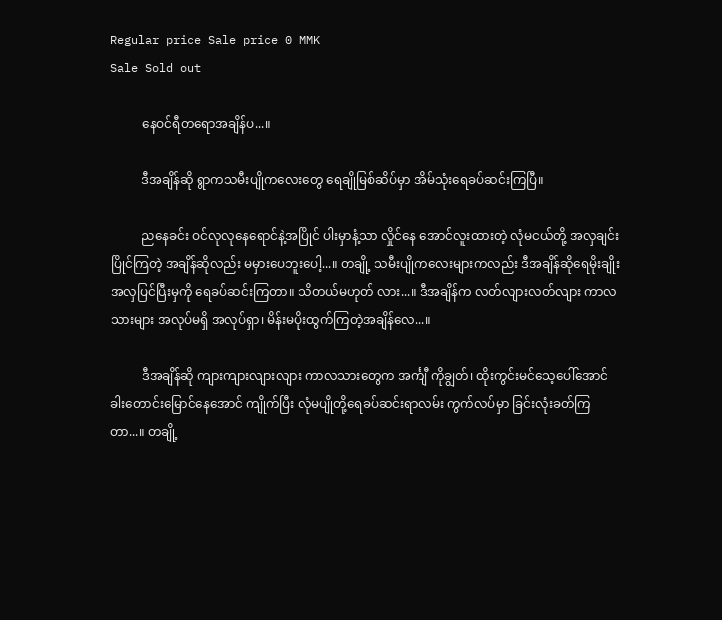Regular price Sale price 0 MMK
Sale Sold out

          နေဝင်ရီတရောအချိန်ပ...။

          ဒီအချိန်ဆို ရွာကသမီးပျိုကလေးတွေ ရေချိုမြစ်ဆိပ်မှာ အိမ်သုံးရေခပ်ဆင်းကြပြီ။

          ညနေခင်း ဝင်လုလုနေရောင်နဲ့အပြိုင် ပါးမှာနံ့သာ လှိုင်နေ အောင်လူးထားတဲ့ လုံမငယ်တို့ အလှချင်းပြိုင်ကြတဲ့ အချိန်ဆိုလည်း မမှားပေဘူးပေါ့...။ တချို့ သမီးပျိုကလေးများကလည်း ဒီအချိန်ဆိုရေမိုးချိုးအလှပြင်ပြီးမှကို ရေခပ်ဆင်းကြတာ။ သိတယ်မဟုတ် လား...။ ဒီအချိန်က လတ်လျားလတ်လျား ကာလသားများ အလုပ်မရှိ အလုပ်ရှာ၊ မိန်းမပိုးထွက်ကြတဲ့အချိန်လေ...။

          ဒီအချိန်ဆို ကျားကျားလျားလျား ကာလသားတွေက အင်္ကျီ ကိုချွတ်၊ ထိုးကွင်းမင်သေ့ပေါ်အောင် ခါးတောင်းမြောင်နေအောင် ကျိုက်ပြီး လုံမပျိုတို့ရေခပ်ဆင်းရာလမ်း ကွက်လပ်မှာ ခြင်းလုံးခတ်ကြတာ...။ တချို့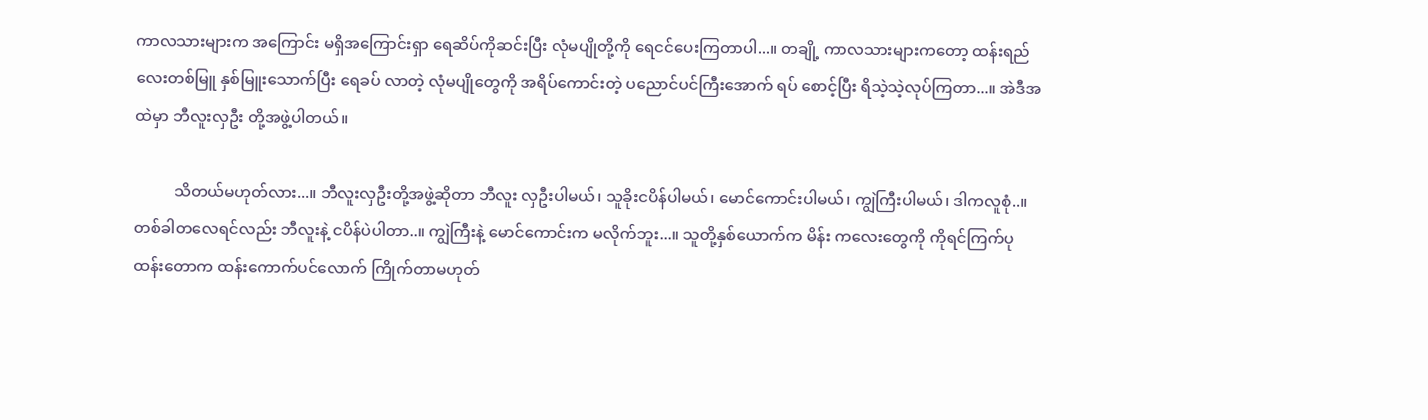ကာလသားများက အကြောင်း မရှိအကြောင်းရှာ ရေဆိပ်ကိုဆင်းပြီး လုံမပျိုတို့ကို ရေငင်ပေးကြတာပါ...။ တချို့ ကာလသားများကတော့ ထန်းရည်လေးတစ်မြူ နှစ်မြူးသောက်ပြီး ရေခပ် လာတဲ့ လုံမပျိုတွေကို အရိပ်ကောင်းတဲ့ ပညောင်ပင်ကြီးအောက် ရပ် စောင့်ပြီး ရိသဲ့သဲ့လုပ်ကြတာ...။ အဲဒီအထဲမှာ ဘီလူးလှဦး တို့အဖွဲ့ပါတယ်။

          သိတယ်မဟုတ်လား...။ ဘီလူးလှဦးတို့အဖွဲ့ဆိုတာ ဘီလူး လှဦးပါမယ်၊ သူခိုးငပိန်ပါမယ်၊ မောင်ကောင်းပါမယ်၊ ကျွဲကြီးပါမယ်၊ ဒါကလူစုံ..။ တစ်ခါတလေရင်လည်း ဘီလူးနဲ့ ငပိန်ပဲပါတာ..။ ကျွဲကြီးနဲ့ မောင်ကောင်းက မလိုက်ဘူး...။ သူတို့နှစ်ယောက်က မိန်း ကလေးတွေကို ကိုရင်ကြက်ပုထန်းတောက ထန်းကောက်ပင်လောက် ကြိုက်တာမဟုတ်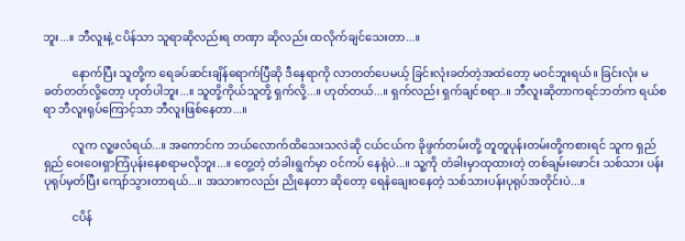ဘူး...။ ဘီလူးနဲ့ ငပိန်သာ သူရာဆိုလည်းရ တဏှာ ဆိုလည်း ထလိုက်ချင်သေးတာ...။

          နောက်ပြီး သူတို့က ရေခပ်ဆင်းချိန်ရောက်ပြီဆို ဒီနေရာကို လာတတ်ပေမယ့် ခြင်းလုံးခတ်တဲ့အထဲတော့ မဝင်ဘူးရယ်။ ခြင်းလုံး မခတ်တတ်လို့တော့ ဟုတ်ပါဘူး...။ သူတို့ကိုယ်သူတို့ ရှက်လို့...။ ဟုတ်တယ်...။ ရှက်လည်း ရှက်ချင်စရာ..။ ဘီလူးဆိုတာကရင်ဘတ်က ရယ်စရာ ဘီလူးရုပ်ကြောင့်သာ ဘီလူးဖြစ်နေတာ...။

          လူက လူ့ဖလံရယ်...။ အကောင်က ဘယ်လောက်ထိသေးသလဲဆို ငယ်ငယ်က ခိုဖွက်တမ်းတို့ တူတူပုန်းတမ်းတို့ကစားရင် သူက ရှည်ရှည် ဝေးဝေးရှာကြံပုန်းနေစရာမလိုဘူး...။ တွေ့တဲ့ တံခါးရွက်မှာ ဝင်ကပ် နေရုံပဲ...။ သူ့ကို တံခါးမှာထုထားတဲ့ တစ်ချမ်းဖောင်း သစ်သား ပန်းပုရုပ်မှတ်ပြီး ကျော်သွားတာရယ်...။ အသားကလည်း ညိုနေတာ ဆိုတော့ ရေနံချေးဝနေတဲ့ သစ်သားပန်းပုရုပ်အတိုင်းပဲ...။

          ငပိန်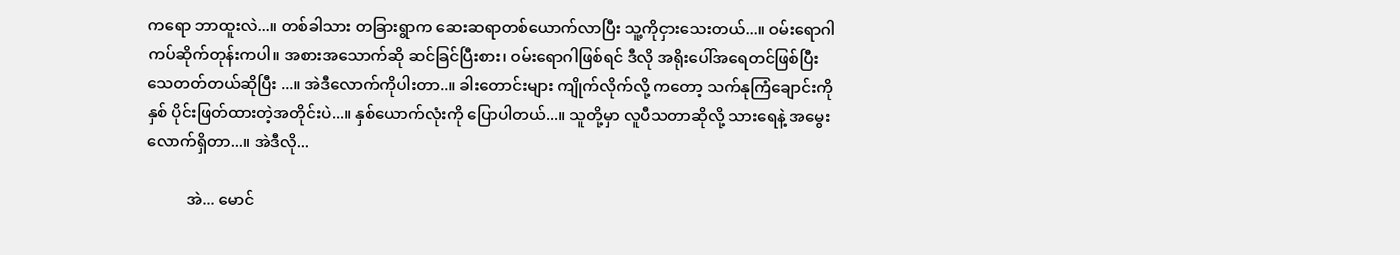ကရော ဘာထူးလဲ...။ တစ်ခါသား တခြားရွာက ဆေးဆရာတစ်ယောက်လာပြီး သူ့ကိုငှားသေးတယ်...။ ဝမ်းရောဂါကပ်ဆိုက်တုန်းကပါ။ အစားအသောက်ဆို ဆင်ခြင်ပြီးစား၊ ဝမ်းရောဂါဖြစ်ရင် ဒီလို အရိုးပေါ်အရေတင်ဖြစ်ပြီး သေတတ်တယ်ဆိုပြီး ...။ အဲဒီလောက်ကိုပါးတာ..။ ခါးတောင်းများ ကျိုက်လိုက်လို့ ကတော့ သက်နုကြံချောင်းကို နှစ် ပိုင်းဖြတ်ထားတဲ့အတိုင်းပဲ...။ နှစ်ယောက်လုံးကို ပြောပါတယ်...။ သူတို့မှာ လူပီသတာဆိုလို့ သားရေနဲ့ အမွေး လောက်ရှိတာ...။ အဲဒီလို...

          အဲ... မောင်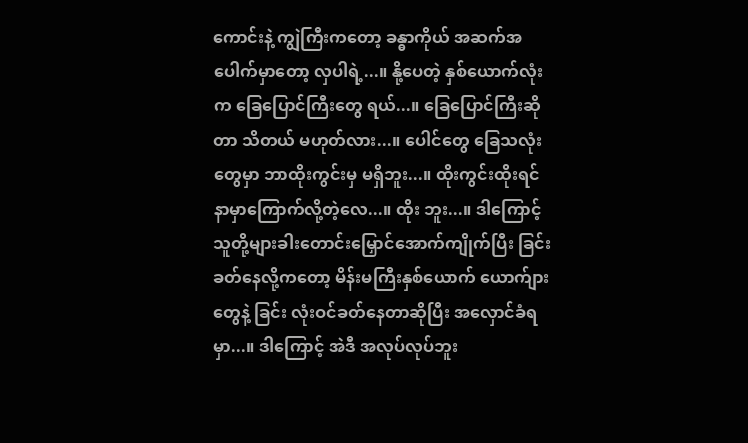ကောင်းနဲ့ ကျွဲကြီးကတော့ ခန္ဓာကိုယ် အဆက်အပေါက်မှာတော့ လှပါရဲ့...။ နို့ပေတဲ့ နှစ်ယောက်လုံးက ခြေပြောင်ကြီးတွေ ရယ်...။ ခြေပြောင်ကြီးဆိုတာ သိတယ် မဟုတ်လား...။ ပေါင်တွေ ခြေသလုံးတွေမှာ ဘာထိုးကွင်းမှ မရှိဘူး...။ ထိုးကွင်းထိုးရင် နာမှာကြောက်လို့တဲ့လေ...။ ထိုး ဘူး...။ ဒါကြောင့် သူတို့များခါးတောင်းမြှောင်အောက်ကျိုက်ပြီး ခြင်းခတ်နေလို့ကတော့ မိန်းမကြီးနှစ်ယောက် ယောက်ျားတွေနဲ့ ခြင်း လုံးဝင်ခတ်နေတာဆိုပြီး အလှောင်ခံရမှာ...။ ဒါကြောင့် အဲဒီ အလုပ်လုပ်ဘူး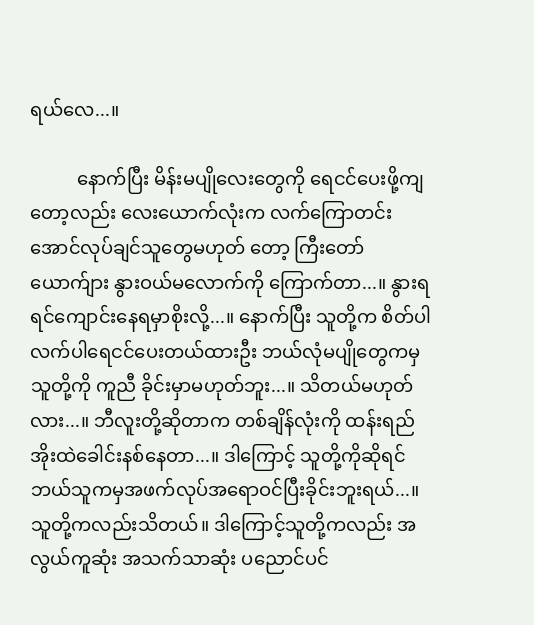ရယ်လေ...။

          နောက်ပြီး မိန်းမပျိုလေးတွေကို ရေငင်ပေးဖို့ကျတော့လည်း လေးယောက်လုံးက လက်ကြောတင်းအောင်လုပ်ချင်သူတွေမဟုတ် တော့ ကြီးတော်ယောက်ျား နွားဝယ်မလောက်ကို ကြောက်တာ...။ နွားရရင်ကျောင်းနေရမှာစိုးလို့...။ နောက်ပြီး သူတို့က စိတ်ပါ လက်ပါရေငင်ပေးတယ်ထားဦး ဘယ်လုံမပျိုတွေကမှ သူတို့ကို ကူညီ ခိုင်းမှာမဟုတ်ဘူး...။ သိတယ်မဟုတ်လား...။ ဘီလူးတို့ဆိုတာက တစ်ချိန်လုံးကို ထန်းရည်အိုးထဲခေါင်းနစ်နေတာ...။ ဒါကြောင့် သူတို့ကိုဆိုရင် ဘယ်သူကမှအဖက်လုပ်အရောဝင်ပြီးခိုင်းဘူးရယ်...။ သူတို့ကလည်းသိတယ်။ ဒါကြောင့်သူတို့ကလည်း အလွယ်ကူဆုံး အသက်သာဆုံး ပညောင်ပင်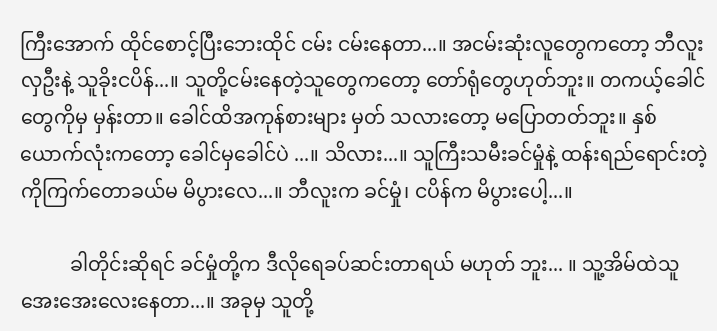ကြီးအောက် ထိုင်စောင့်ပြီးဘေးထိုင် ငမ်း ငမ်းနေတာ...။ အငမ်းဆုံးလူတွေကတော့ ဘီလူးလှဦးနဲ့ သူခိုးငပိန်...။ သူတို့ငမ်းနေတဲ့သူတွေကတော့ တော်ရုံတွေဟုတ်ဘူး။ တကယ့်ခေါင်တွေကိုမှ မှန်းတာ။ ခေါင်ထိအကုန်စားများ မှတ် သလားတော့ မပြောတတ်ဘူး။ နှစ်ယောက်လုံးကတော့ ခေါင်မှခေါင်ပဲ ...။ သိလား...။ သူကြီးသမီးခင်မှုံနဲ့ ထန်းရည်ရောင်းတဲ့ ကိုကြက်တောခယ်မ မိပွားလေ...။ ဘီလူးက ခင်မှုံ၊ ငပိန်က မိပွားပေါ့...။

          ခါတိုင်းဆိုရင် ခင်မှုံတို့က ဒီလိုရေခပ်ဆင်းတာရယ် မဟုတ် ဘူး... ။ သူ့အိမ်ထဲသူ အေးအေးလေးနေတာ...။ အခုမှ သူတို့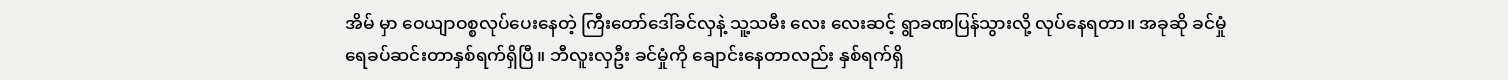အိမ် မှာ ဝေယျာဝစ္စလုပ်ပေးနေတဲ့ ကြီးတော်ဒေါ်ခင်လှနဲ့ သူ့သမီး လေး လေးဆင့် ရွာခဏပြန်သွားလို့ လုပ်နေရတာ။ အခုဆို ခင်မှုံရေခပ်ဆင်းတာနှစ်ရက်ရှိပြီ။ ဘီလူးလှဦး ခင်မှုံကို ချောင်းနေတာလည်း နှစ်ရက်ရှိ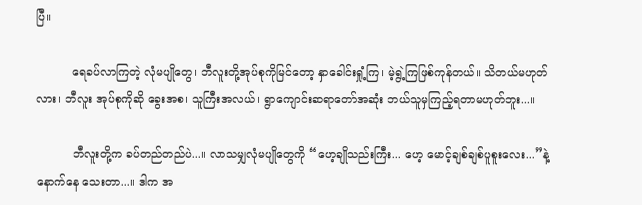ပြီ။

          ရေခပ်လာကြတဲ့ လုံမပျိုတွေ၊ ဘီလူးတို့အုပ်စုကိုမြင်တော့ နှာခေါင်းရှုံ့ကြ၊ မဲ့ရွဲ့ကြဖြစ်ကုန်တယ်။ သိတယ်မဟုတ်လား၊ ဘီလူး အုပ်စုကိုဆို ခွေးအစ၊ သူကြီးအလယ်၊ ရွာကျောင်းဆရာတော်အဆုံး ဘယ်သူမှကြည့်ရတာမဟုတ်ဘူး...။

          ဘီလူးတို့က ခပ်တည်တည်ပဲ...။ လာသမျှလုံမပျိုတွေကို “ဟေ့ချိုသည်းကြီး... ဟေ့ မောင့်ချစ်ချစ်ပူစူးလေး...”နဲ့ နောက်နေ သေးတာ...။ ဒါက အ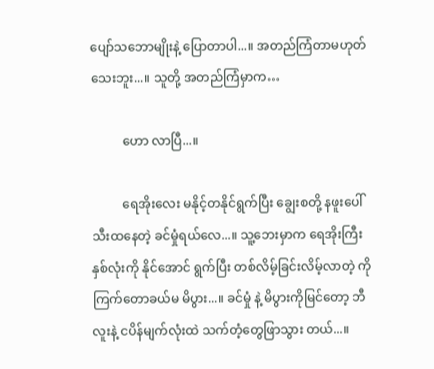ပျော်သဘောမျိုးနဲ့ ပြောတာပါ...။ အတည်ကြံတာမဟုတ်သေးဘူး...။ သူတို့ အတည်ကြံမှာက…

          ဟော လာပြီ...။

          ရေအိုးလေး မနိုင့်တနိုင်ရွက်ပြီး ချွေးစတို့ နဖူးပေါ် သီးထနေတဲ့ ခင်မှုံရယ်လေ...။ သူ့ဘေးမှာက ရေအိုးကြီးနှစ်လုံးကို နိုင်အောင် ရွက်ပြီး တစ်လိမ့်ခြင်းလိမ့်လာတဲ့ ကိုကြက်တောခယ်မ မိပွား...။ ခင်မှုံ နဲ့ မိပွားကိုမြင်တော့ ဘီလူးနဲ့ ငပိန်မျက်လုံးထဲ သက်တံ့တွေဖြာသွား တယ်...။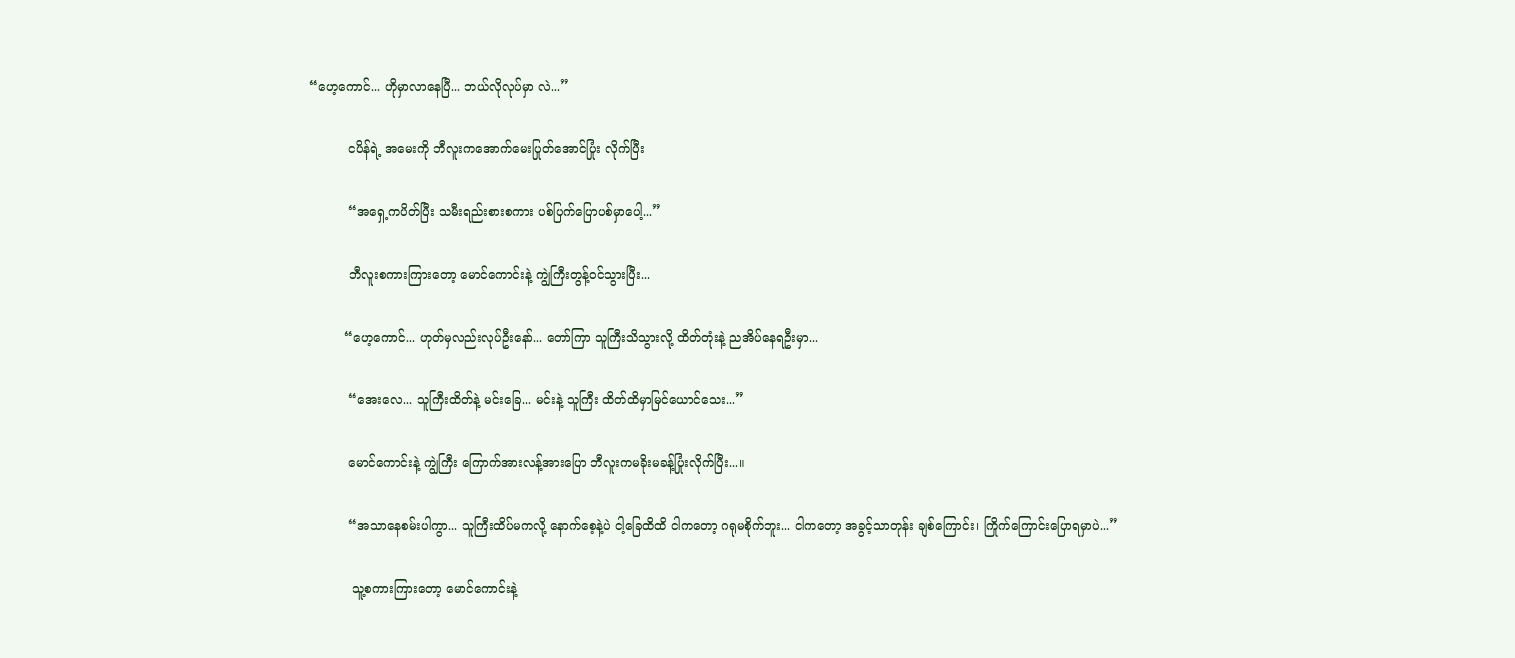“ဟေ့ကောင်... ဟိုမှာလာနေပြီ... ဘယ်လိုလုပ်မှာ လဲ...”

          ငပိန်ရဲ့ အမေးကို ဘီလူးကအောက်မေးပြုတ်အောင်ပြုံး လိုက်ပြီး

          “အရှေ့ကပိတ်ပြီး သမီးရည်းစားစကား ပစ်ပြက်ပြောပစ်မှာပေါ့...”

          ဘီလူးစကားကြားတော့ မောင်ကောင်းနဲ့ ကျွဲကြီးတွန့်ဝင်သွားပြီး...

         “ဟေ့ကောင်... ဟုတ်မှလည်းလုပ်ဦးနော်... တော်ကြာ သူကြီးသိသွားလို့ ထိတ်တုံးနဲ့ ညအိပ်နေရဦးမှာ...

          “အေးလေ... သူကြီးထိတ်နဲ့ မင်းခြေ... မင်းနဲ့ သူကြီး ထိတ်ထိမှာမြင်ယောင်သေး...”

          မောင်ကောင်းနဲ့ ကျွဲကြီး ကြောက်အားလန့်အားပြော ဘီလူးကမခိုးမခန့်ပြုံးလိုက်ပြီး...။

          “အသာနေစမ်းပါကွာ... သူကြီးထိပ်မကလို့ နောက်စေ့နဲ့ပဲ ငါ့ခြေထိထိ ငါကတော့ ဂရုမစိုက်ဘူး... ငါကတော့ အခွင့်သာတုန်း ချစ်ကြောင်း၊ ကြိုက်ကြောင်းပြောရမှာပဲ...”

           သူ့စကားကြားတော့ မောင်ကောင်းနဲ့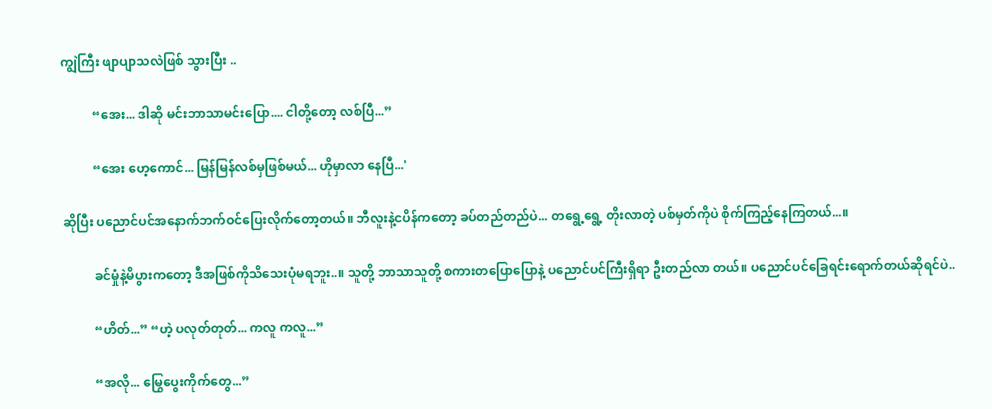ကျွဲကြီး ဖျာပျာသလဲဖြစ် သွားပြီး ..

          “အေး... ဒါဆို မင်းဘာသာမင်းပြော.... ငါတို့တော့ လစ်ပြီ...”

          “အေး ဟေ့ကောင်... မြန်မြန်လစ်မှဖြစ်မယ်... ဟိုမှာလာ နေပြီ...'

ဆိုပြီး ပညောင်ပင်အနောက်ဘက်ဝင်ပြေးလိုက်တော့တယ်။ ဘီလူးနဲ့ငပိန်ကတော့ ခပ်တည်တည်ပဲ... တရွေ့ရွေ့ တိုးလာတဲ့ ပစ်မှတ်ကိုပဲ စိုက်ကြည့်နေကြတယ်...။

          ခင်မှုံနဲ့မိပွားကတော့ ဒီအဖြစ်ကိုသိသေးပုံမရဘူး..။ သူတို့ ဘာသာသူတို့ စကားတပြောပြောနဲ့ ပညောင်ပင်ကြီးရှိရာ ဦးတည်လာ တယ်။ ပညောင်ပင်ခြေရင်းရောက်တယ်ဆိုရင်ပဲ..

          “ဟိတ်...” “ဟဲ့ ပလုတ်တုတ်... ကလူ ကလူ...”

          “အလို... မြွေပွေးကိုက်တွေ...”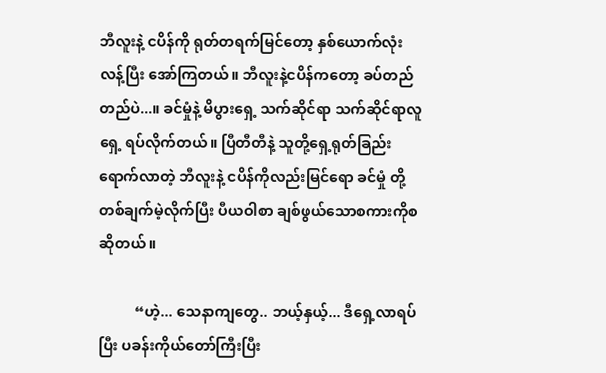ဘီလူးနဲ့ ငပိန်ကို ရုတ်တရက်မြင်တော့ နှစ်ယောက်လုံး လန့်ပြီး အော်ကြတယ်။ ဘီလူးနဲ့ငပိန်ကတော့ ခပ်တည်တည်ပဲ...။ ခင်မှုံနဲ့ မိပွားရှေ့ သက်ဆိုင်ရာ သက်ဆိုင်ရာလူရှေ့ ရပ်လိုက်တယ်။ ပြီတီတီနဲ့ သူတို့ရှေ့ရုတ်ခြည်းရောက်လာတဲ့ ဘီလူးနဲ့ ငပိန်ကိုလည်းမြင်ရော ခင်မှုံ တို့ တစ်ချက်မဲ့လိုက်ပြီး ပီယဝါစာ ချစ်ဖွယ်သောစကားကိုစဆိုတယ်။

          “ဟဲ့... သေနာကျတွေ.. ဘယ့်နှယ့်... ဒီရှေ့လာရပ် ပြီး ပခန်းကိုယ်တော်ကြီးပြီး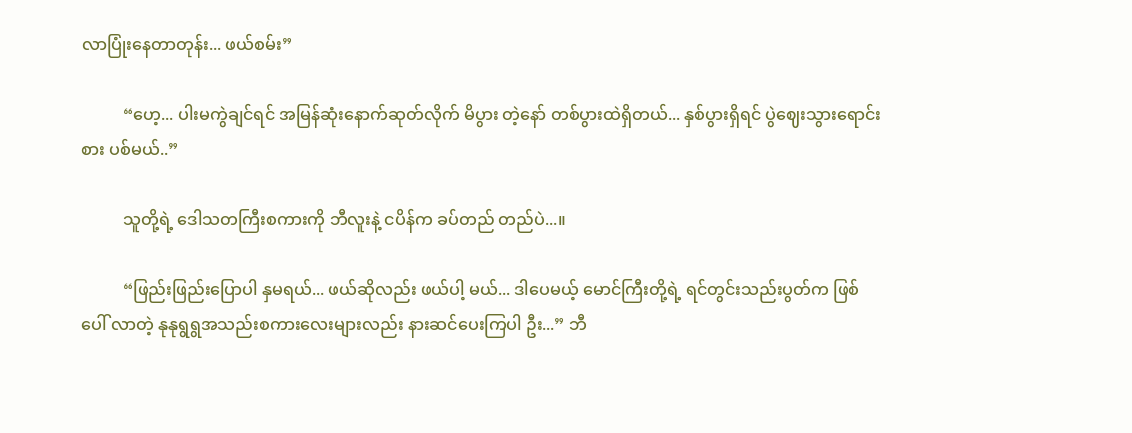လာပြုံးနေတာတုန်း... ဖယ်စမ်း”

          “ဟေ့... ပါးမကွဲချင်ရင် အမြန်ဆုံးနောက်ဆုတ်လိုက် မိပွား တဲ့နော် တစ်ပွားထဲရှိတယ်... နှစ်ပွားရှိရင် ပွဲဈေးသွားရောင်းစား ပစ်မယ်..”

          သူတို့ရဲ့ ဒေါသတကြီးစကားကို ဘီလူးနဲ့ ငပိန်က ခပ်တည် တည်ပဲ...။

          “ဖြည်းဖြည်းပြောပါ နှမရယ်... ဖယ်ဆိုလည်း ဖယ်ပါ့ မယ်... ဒါပေမယ့် မောင်ကြီးတို့ရဲ့ ရင်တွင်းသည်းပွတ်က ဖြစ်ပေါ် လာတဲ့ နုနုရွရွအသည်းစကားလေးများလည်း နားဆင်ပေးကြပါ ဦး...” ဘီ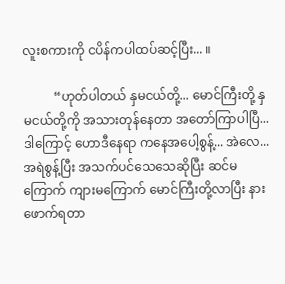လူးစကားကို ငပိန်ကပါထပ်ဆင့်ပြီး... ။

          “ဟုတ်ပါတယ် နှမငယ်တို့... မောင်ကြီးတို့ နှမငယ်တို့ကို အသားတုန်နေတာ အတော်ကြာပါပြီ... ဒါကြောင့် ဟောဒီနေရာ ကနေအပေါ့စွန့်... အဲလေ... အရဲစွန့်ပြီး အသက်ပင်သေသေဆိုပြီး ဆင်မကြောက် ကျားမကြောက် မောင်ကြီးတို့လာပြီး နားဖောက်ရတာ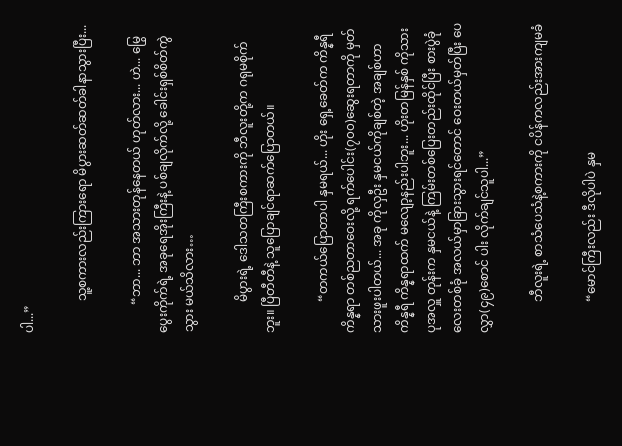ပါ...”

          သူ့စကားလည်းကြားရော မိပွားဆတ်ဆတ်ခါနာသွားပြီး...

         “ဘာ... ဘာ အသားတုန်နေတယ် ဟုတ်လား... ဟဲ... မြွေပွေးကိုက်ရဲ့ အခုရေအိုးကြီးနဲ့ ပစ်ချလိုက်လို့ ခေါင်းရှစ်စိတ်ကွဲသွား မယ်သိလား…

          မိပွားရဲ့ ဒေါသတကြီးစကားကို ဘီလူးတို့က ဂရုမစိုက်ဘူး။ ပြီတီတီနဲ့ သူပြောချင်ရာဆက်ပြောတယ်။

          “တကယ်ပြောတာပါ နှမရယ်... ဟိုး ရှေ့ခေတ်က ကိန္နရီ ကိန္နရာ တစ်ညတာဝေးလို့ ရက်ပေါင်း(၇၀၀)ဆွေးရတာကို မှတ် သားဖူးပါတယ်... အခု ကိုလှဦး နှမငယ်ကိုချစ်တဲ့ အချစ်ဟာ ကိန္နရီ ကိန္နရာထက် မလျော့နည်းပါဘူး... ဟိုးတမြန်နှစ် ကိုသားပုအလှူ တုန်းက နှမငယ်နဲ့ ကြမ်းတစ်ပြေးတည်းထိုင်ပြီး စားပွဲခုံလေးတစ်ခုံ အလယ်မှာခြားသွားရင်တောင် ဝေးတယ်မှတ်ပြီး ပေလွှာ(၄၉)စောင် ပါး လိုက်ချင်သူပါ...”

          ဘီလူးရဲ့ စာသံပေသံနဲ့စကားကို ငပိန်ကလည်းအားကျမခံ

          “မောင်ကြီးလည်း ဒီလိုပါပဲ နှမ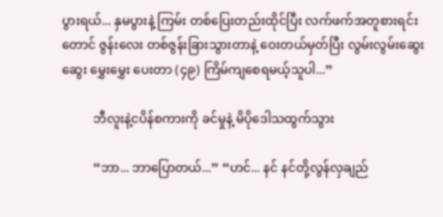ပွားရယ်... နှမပွားနဲ့ ကြမ်း တစ်ပြေးတည်းထိုင်ပြီး လက်ဖက်အတူစားရင်းတောင် ဇွန်းလေး တစ်ဇွန်းခြားသွားတာနဲ့ ဝေးတယ်မှတ်ပြီး လွမ်းလွမ်းဆွေးဆွေး မွှေးမွှေး ပေးတာ (၄၉) ကြိမ်ကျစေရမယ့်သူပါ...”

          ဘီလူးနဲ့ငပိန်စကားကို ခင်မှုနဲ့ မိပိုဒေါသထွက်သွား

          “ဘာ... ဘာပြောတယ်...” “ဟင်... နင် နင်တို့လွန်လှချည်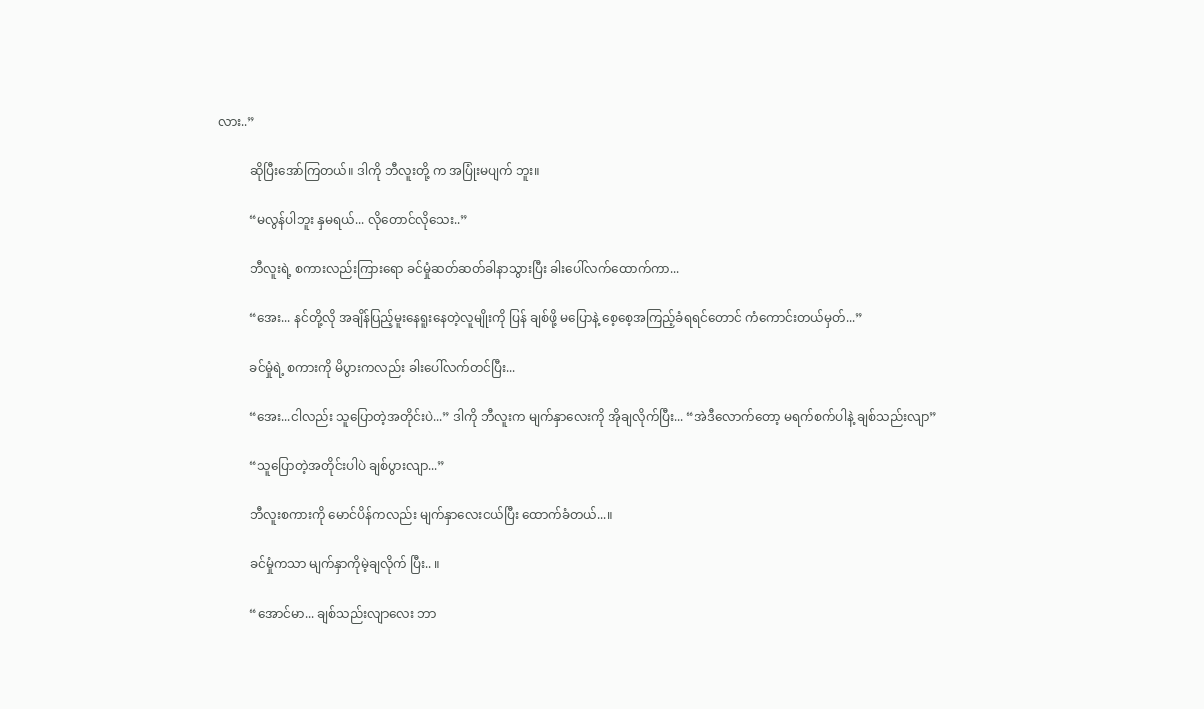လား..”

          ဆိုပြီးအော်ကြတယ်။ ဒါကို ဘီလူးတို့ က အပြုံးမပျက် ဘူး။

          “မလွန်ပါဘူး နှမရယ်... လိုတောင်လိုသေး..”

          ဘီလူးရဲ့ စကားလည်းကြားရော ခင်မှုံဆတ်ဆတ်ခါနာသွားပြီး ခါးပေါ်လက်ထောက်ကာ...

          “အေး... နင်တို့လို အချိန်ပြည့်မူးနေရူးနေတဲ့လူမျိုးကို ပြန် ချစ်ဖို့ မပြောနဲ့ စေ့စေ့အကြည့်ခံရရင်တောင် ကံကောင်းတယ်မှတ်...”

          ခင်မှုံရဲ့ စကားကို မိပွားကလည်း ခါးပေါ်လက်တင်ပြီး...

          “အေး...ငါလည်း သူပြောတဲ့အတိုင်းပဲ...” ဒါကို ဘီလူးက မျက်နှာလေးကို အိုချလိုက်ပြီး... “အဲဒီလောက်တော့ မရက်စက်ပါနဲ့ ချစ်သည်းလျာ”

          “သူပြောတဲ့အတိုင်းပါပဲ ချစ်ပွားလျာ...”

          ဘီလူးစကားကို မောင်ပိန်ကလည်း မျက်နှာလေးငယ်ပြီး ထောက်ခံတယ်...။

          ခင်မှုံကသာ မျက်နှာကိုမဲ့ချလိုက် ပြီး.. ။

          “အောင်မာ... ချစ်သည်းလျာလေး ဘာ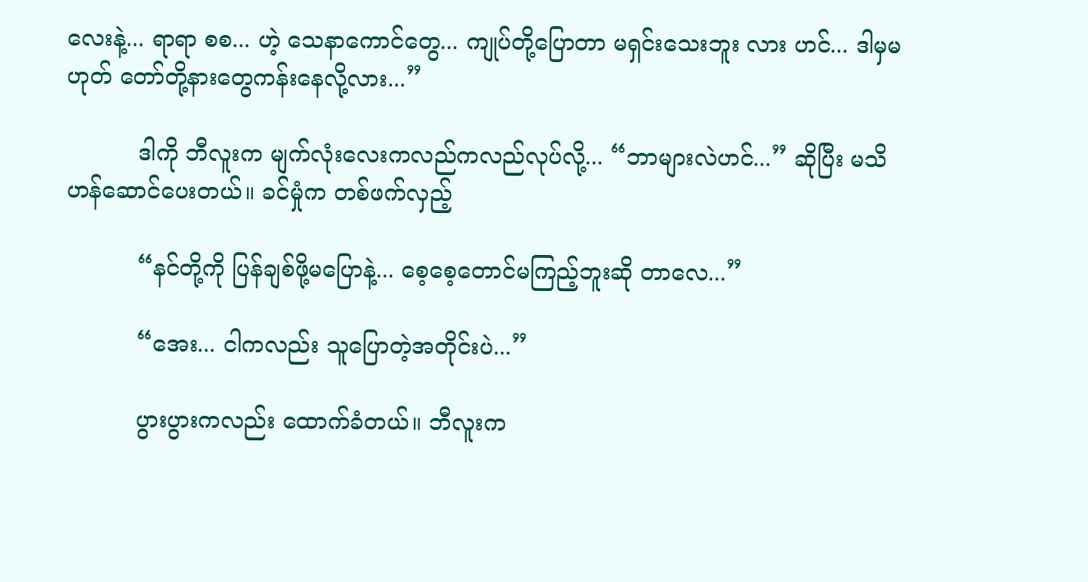လေးနဲ့... ရာရာ စစ... ဟဲ့ သေနာကောင်တွေ... ကျုပ်တို့ပြောတာ မရှင်းသေးဘူး လား ဟင်... ဒါမှမဟုတ် တော်တို့နားတွေကန်းနေလို့လား...”

          ဒါကို ဘီလူးက မျက်လုံးလေးကလည်ကလည်လုပ်လို့... “ဘာများလဲဟင်...” ဆိုပြီး မသိဟန်ဆောင်ပေးတယ်။ ခင်မှုံက တစ်ဖက်လှည့်

          “နင်တို့ကို ပြန်ချစ်ဖို့မပြောနဲ့... စေ့စေ့တောင်မကြည့်ဘူးဆို တာလေ...”

          “အေး... ငါကလည်း သူပြောတဲ့အတိုင်းပဲ...”

          ပွားပွားကလည်း ထောက်ခံတယ်။ ဘီလူးက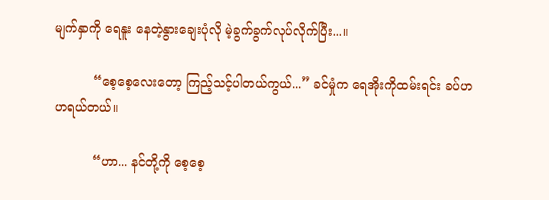မျက်နှာကို ရေနူး နေတဲ့နွားချေးပုံလို မဲ့ခွက်ခွက်လုပ်လိုက်ပြီး...။

          “စေ့စေ့လေးတော့ ကြည့်သင့်ပါတယ်ကွယ်...” ခင်မှုံက ရေအိုးကိုထမ်းရင်း ခပ်ဟဟရယ်တယ်။

          “ဟာ... နင်တို့ကို စေ့စေ့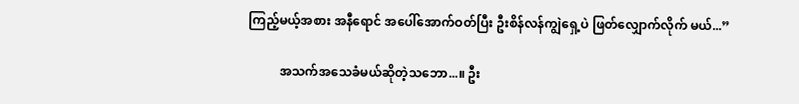ကြည့်မယ့်အစား အနီရောင် အပေါ်အောက်ဝတ်ပြီး ဦးစိန်လန်ကျွဲရှေ့ပဲ ဖြတ်လျှောက်လိုက် မယ်...”

          အသက်အသေခံမယ်ဆိုတဲ့သဘော...။ ဦး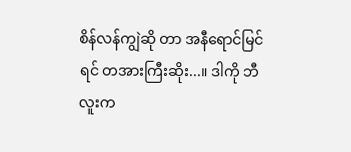စိန်လန်ကျွဲဆို တာ အနီရောင်မြင်ရင် တအားကြီးဆိုး...။ ဒါကို ဘီလူးက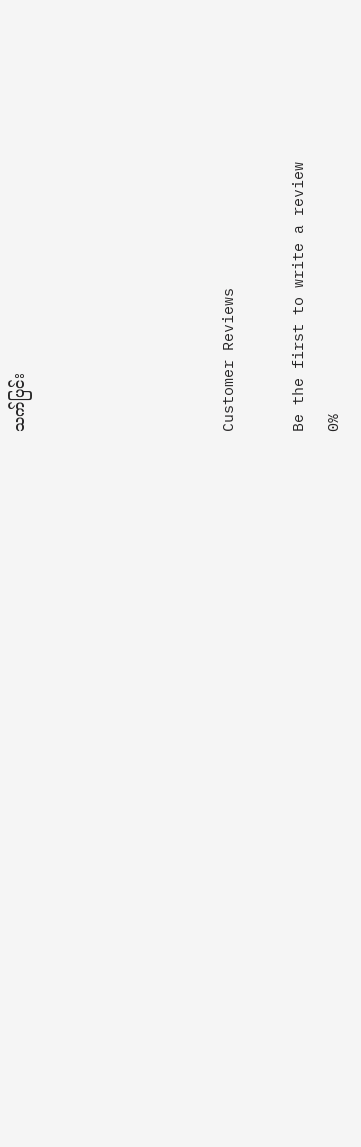သက်ပြင်း





Customer Reviews

Be the first to write a review
0%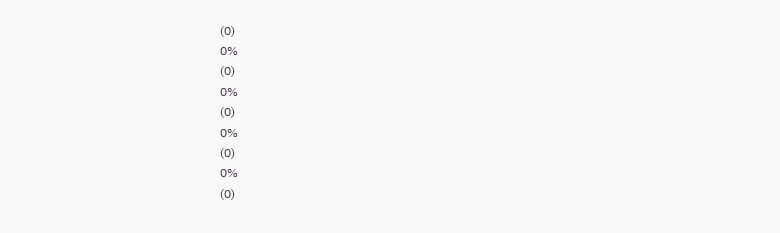(0)
0%
(0)
0%
(0)
0%
(0)
0%
(0)